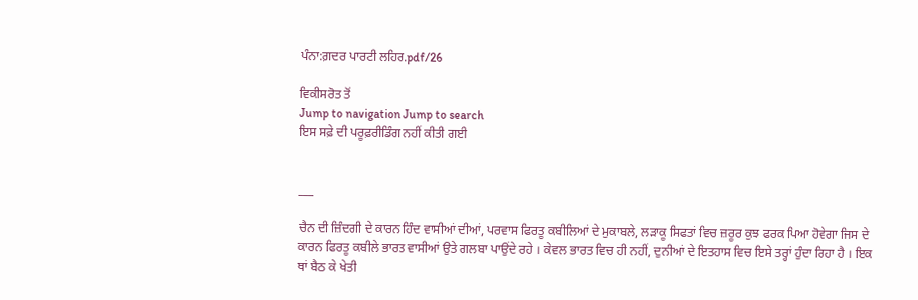ਪੰਨਾ:ਗ਼ਦਰ ਪਾਰਟੀ ਲਹਿਰ.pdf/26

ਵਿਕੀਸਰੋਤ ਤੋਂ
Jump to navigation Jump to search
ਇਸ ਸਫ਼ੇ ਦੀ ਪਰੂਫ਼ਰੀਡਿੰਗ ਨਹੀਂ ਕੀਤੀ ਗਈ


___

ਚੈਨ ਦੀ ਜ਼ਿੰਦਗੀ ਦੇ ਕਾਰਨ ਹਿੰਦ ਵਾਸੀਆਂ ਦੀਆਂ, ਪਰਵਾਸ ਫਿਰਤੂ ਕਬੀਲਿਆਂ ਦੇ ਮੁਕਾਬਲੇ, ਲੜਾਕੂ ਸਿਫਤਾਂ ਵਿਚ ਜ਼ਰੂਰ ਕੁਝ ਫਰਕ ਪਿਆ ਹੋਵੇਗਾ ਜਿਸ ਦੇ ਕਾਰਨ ਫਿਰਤੂ ਕਬੀਲੇ ਭਾਰਤ ਵਾਸੀਆਂ ਉਤੇ ਗਲਬਾ ਪਾਉਂਦੇ ਰਹੇ । ਕੇਵਲ ਭਾਰਤ ਵਿਚ ਹੀ ਨਹੀਂ, ਦੁਨੀਆਂ ਦੇ ਇਤਹਾਸ ਵਿਚ ਇਸੇ ਤਰ੍ਹਾਂ ਹੁੰਦਾ ਰਿਹਾ ਹੈ । ਇਕ ਥਾਂ ਬੈਠ ਕੇ ਖੇਤੀ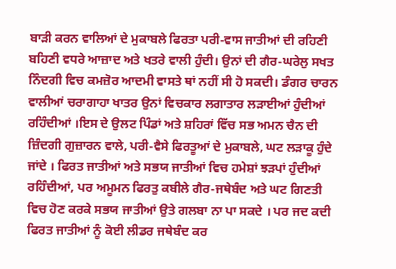ਬਾੜੀ ਕਰਨ ਵਾਲਿਆਂ ਦੇ ਮੁਕਾਬਲੇ ਫਿਰਤਾ ਪਰੀ-ਵਾਸ ਜਾਤੀਆਂ ਦੀ ਰਹਿਣੀ ਬਹਿਣੀ ਵਧਰੇ ਆਜ਼ਾਦ ਅਤੇ ਖਤਰੇ ਵਾਲੀ ਹੁੰਦੀ। ਉਨਾਂ ਦੀ ਗੈਰ-ਘਰੇਲੁ ਸਖਤ ਨਿੰਦਗੀ ਵਿਚ ਕਮਜ਼ੋਰ ਆਦਮੀ ਵਾਸਤੇ ਥਾਂ ਨਹੀਂ ਸੀ ਹੋ ਸਕਦੀ। ਡੰਗਰ ਚਾਰਨ ਵਾਲੀਆਂ ਚਰਾਗਾਹਾ ਖਾਤਰ ਉਨਾਂ ਵਿਚਕਾਰ ਲਗਾਤਾਰ ਲੜਾਈਆਂ ਹੁੰਦੀਆਂ ਰਹਿੰਦੀਆਂ ।ਇਸ ਦੇ ਉਲਟ ਪਿੰਡਾਂ ਅਤੇ ਸ਼ਹਿਰਾਂ ਵਿੱਚ ਸਭ ਅਮਨ ਚੈਨ ਦੀ ਜ਼ਿੰਦਗੀ ਗੁਜ਼ਾਰਨ ਵਾਲੇ, ਪਰੀ-ਵੈਸੇ ਫਿਰਤੂਆਂ ਦੇ ਮੁਕਾਬਲੇ, ਘਟ ਲੜਾਕੂ ਹੁੰਦੇ ਜਾਂਦੇ । ਫਿਰਤ ਜਾਤੀਆਂ ਅਤੇ ਸਭਯ ਜਾਤੀਆਂ ਵਿਚ ਹਮੇਸ਼ਾਂ ਝੜਪਾਂ ਹੁੰਦੀਆਂ ਰਹਿੰਦੀਆਂ, ਪਰ ਅਮੂਮਨ ਫਿਰਤੁ ਕਬੀਲੇ ਗੈਰ-ਜਥੇਬੰਦ ਅਤੇ ਘਟ ਗਿਣਤੀ ਵਿਚ ਹੋਣ ਕਰਕੇ ਸਭਯ ਜਾਤੀਆਂ ਉਤੇ ਗਲਬਾ ਨਾ ਪਾ ਸਕਦੇ । ਪਰ ਜਦ ਕਦੀ ਫਿਰਤ ਜਾਤੀਆਂ ਨੂੰ ਕੋਈ ਲੀਡਰ ਜਥੇਬੰਦ ਕਰ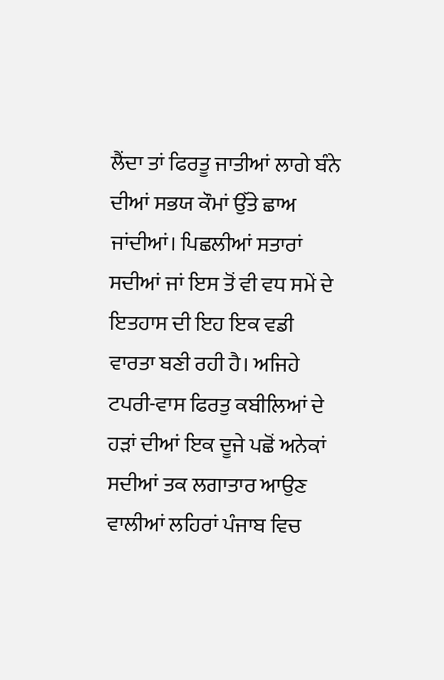ਲੈਂਦਾ ਤਾਂ ਫਿਰਤੂ ਜਾਤੀਆਂ ਲਾਗੇ ਬੰਨੇ ਦੀਆਂ ਸਭਯ ਕੌਮਾਂ ਉੱਤੇ ਛਾਅ ਜਾਂਦੀਆਂ। ਪਿਛਲੀਆਂ ਸਤਾਰਾਂ ਸਦੀਆਂ ਜਾਂ ਇਸ ਤੋਂ ਵੀ ਵਧ ਸਮੇਂ ਦੇ ਇਤਹਾਸ ਦੀ ਇਹ ਇਕ ਵਡੀ ਵਾਰਤਾ ਬਣੀ ਰਹੀ ਹੈ। ਅਜਿਹੇ ਟਪਰੀ-ਵਾਸ ਫਿਰਤੁ ਕਬੀਲਿਆਂ ਦੇ ਹੜਾਂ ਦੀਆਂ ਇਕ ਦੂਜੇ ਪਛੋਂ ਅਨੇਕਾਂ ਸਦੀਆਂ ਤਕ ਲਗਾਤਾਰ ਆਉਣ ਵਾਲੀਆਂ ਲਹਿਰਾਂ ਪੰਜਾਬ ਵਿਚ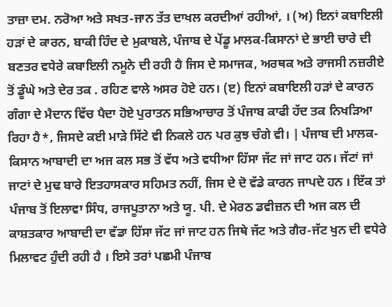ਤਾਜ਼ਾ ਦਮ. ਨਰੋਆ ਅਤੇ ਸਖਤ-ਜਾਨ ਤੱਤ ਦਾਖਲ ਕਰਦੀਆਂ ਰਹੀਆਂ, । (ਅ) ਇਨਾਂ ਕਬਾਇਲੀ ਹੜਾਂ ਦੇ ਕਾਰਨ, ਬਾਕੀ ਹਿੰਦ ਦੇ ਮੁਕਾਬਲੇ, ਪੰਜਾਬ ਦੇ ਪੇਂਡੂ ਮਾਲਕ-ਕਿਸਾਨਾਂ ਦੇ ਭਾਈ ਚਾਰੇ ਦੀ ਬਣਤਰ ਵਧੇਰੇ ਕਬਾਇਲੀ ਨਮੂਨੇ ਦੀ ਰਹੀ ਹੈ ਜਿਸ ਦੇ ਸਮਾਜਕ, ਅਰਥਕ ਅਤੇ ਰਾਜਸੀ ਨਜ਼ਰੀਏ ਤੋਂ ਡੂੰਘੇ ਅਤੇ ਦੇਰ ਤਕ . ਰਹਿਣ ਵਾਲੇ ਅਸਰ ਹੋਏ ਹਨ। (ੲ) ਇਨਾਂ ਕਬਾਇਲੀ ਹੜਾਂ ਦੇ ਕਾਰਨ ਗੰਗਾ ਦੇ ਮੈਦਾਨ ਵਿੱਚ ਪੈਦਾ ਹੋਏ ਪੁਰਾਤਨ ਸਭਿਆਚਾਰ ਤੋਂ ਪੰਜਾਬ ਕਾਫੀ ਹੱਦ ਤਕ ਨਿਖੜਿਆ ਰਿਹਾ ਹੈ*, ਜਿਸਦੇ ਕਈ ਮਾੜੇ ਸਿੱਟੇ ਵੀ ਨਿਕਲੇ ਹਨ ਪਰ ਕੁਝ ਚੰਗੇ ਵੀ। | ਪੰਜਾਬ ਦੀ ਮਾਲਕ-ਕਿਸਾਨ ਆਬਾਦੀ ਦਾ ਅਜ ਕਲ ਸਭ ਤੋਂ ਵੱਧ ਅਤੇ ਵਧੀਆ ਹਿੱਸਾ ਜੱਟ ਜਾਂ ਜਾਟ ਹਨ। ਜੱਟਾਂ ਜਾਂ ਜਾਟਾਂ ਦੇ ਮੁਢ ਬਾਰੇ ਇਤਹਾਸਕਾਰ ਸਹਿਮਤ ਨਹੀਂ, ਜਿਸ ਦੇ ਦੋ ਵੱਡੇ ਕਾਰਨ ਜਾਪਦੇ ਹਨ । ਇੱਕ ਤਾਂ ਪੰਜਾਬ ਤੋਂ ਇਲਾਵਾ ਸਿੰਧ, ਰਾਜਪੂਤਾਨਾ ਅਤੇ ਯੂ. ਪੀ. ਦੇ ਮੇਰਠ ਡਵੀਜ਼ਨ ਦੀ ਅਜ ਕਲ ਦੀ ਕਾਸ਼ਤਕਾਰ ਆਬਾਦੀ ਦਾ ਵੱਡਾ ਹਿੱਸਾ ਜੱਟ ਜਾਂ ਜਾਟ ਹਨ ਜਿਥੇ ਜੱਟ ਅਤੇ ਗੈਰ-ਜੱਟ ਖੁਨ ਦੀ ਵਧੇਰੇ ਮਿਲਾਵਟ ਹੁੰਦੀ ਰਹੀ ਹੈ । ਇਸੇ ਤਰਾਂ ਪਛਮੀ ਪੰਜਾਬ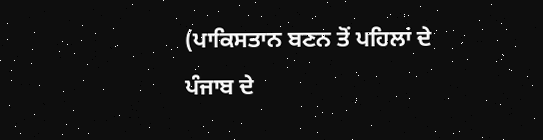(ਪਾਕਿਸਤਾਨ ਬਣਨ ਤੋਂ ਪਹਿਲਾਂ ਦੇ ਪੰਜਾਬ ਦੇ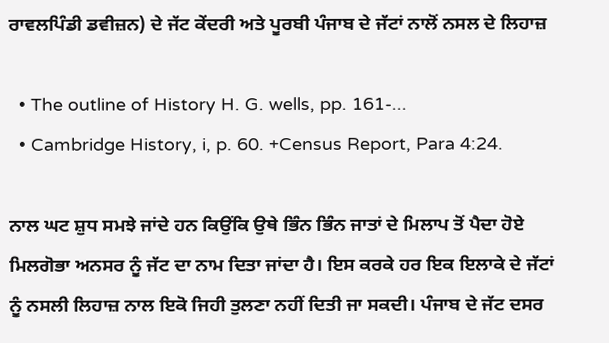ਰਾਵਲਪਿੰਡੀ ਡਵੀਜ਼ਨ) ਦੇ ਜੱਟ ਕੇਂਦਰੀ ਅਤੇ ਪੂਰਬੀ ਪੰਜਾਬ ਦੇ ਜੱਟਾਂ ਨਾਲੋਂ ਨਸਲ ਦੇ ਲਿਹਾਜ਼

  • The outline of History H. G. wells, pp. 161-...
  • Cambridge History, i, p. 60. +Census Report, Para 4:24.

ਨਾਲ ਘਟ ਸ਼ੁਧ ਸਮਝੇ ਜਾਂਦੇ ਹਨ ਕਿਉਂਕਿ ਉਥੇ ਭਿੰਨ ਭਿੰਨ ਜਾਤਾਂ ਦੇ ਮਿਲਾਪ ਤੋਂ ਪੈਦਾ ਹੋਏ ਮਿਲਗੋਭਾ ਅਨਸਰ ਨੂੰ ਜੱਟ ਦਾ ਨਾਮ ਦਿਤਾ ਜਾਂਦਾ ਹੈ। ਇਸ ਕਰਕੇ ਹਰ ਇਕ ਇਲਾਕੇ ਦੇ ਜੱਟਾਂ ਨੂੰ ਨਸਲੀ ਲਿਹਾਜ਼ ਨਾਲ ਇਕੋ ਜਿਹੀ ਤੁਲਣਾ ਨਹੀਂ ਦਿਤੀ ਜਾ ਸਕਦੀ। ਪੰਜਾਬ ਦੇ ਜੱਟ ਦਸਰ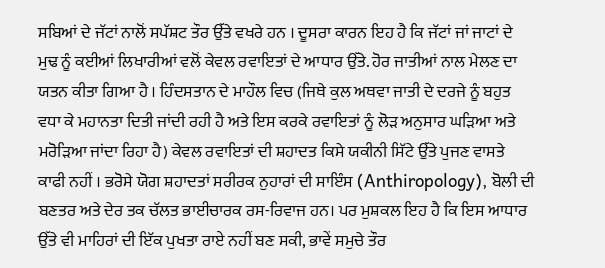ਸਬਿਆਂ ਦੇ ਜੱਟਾਂ ਨਾਲੋਂ ਸਪੱਸ਼ਟ ਤੌਰ ਉੱਤੇ ਵਖਰੇ ਹਨ । ਦੂਸਰਾ ਕਾਰਨ ਇਹ ਹੈ ਕਿ ਜੱਟਾਂ ਜਾਂ ਜਾਟਾਂ ਦੇ ਮੁਢ ਨੂੰ ਕਈਆਂ ਲਿਖਾਰੀਆਂ ਵਲੋਂ ਕੇਵਲ ਰਵਾਇਤਾਂ ਦੇ ਆਧਾਰ ਉੱਤੇ. ਹੋਰ ਜਾਤੀਆਂ ਨਾਲ ਮੇਲਣ ਦਾ ਯਤਨ ਕੀਤਾ ਗਿਆ ਹੈ । ਹਿੰਦਸਤਾਨ ਦੇ ਮਾਹੌਲ ਵਿਚ (ਜਿਥੇ ਕੁਲ ਅਥਵਾ ਜਾਤੀ ਦੇ ਦਰਜੇ ਨੂੰ ਬਹੁਤ ਵਧਾ ਕੇ ਮਹਾਨਤਾ ਦਿਤੀ ਜਾਂਦੀ ਰਹੀ ਹੈ ਅਤੇ ਇਸ ਕਰਕੇ ਰਵਾਇਤਾਂ ਨੂੰ ਲੋੜ ਅਨੁਸਾਰ ਘੜਿਆ ਅਤੇ ਮਰੋੜਿਆ ਜਾਂਦਾ ਰਿਹਾ ਹੈ) ਕੇਵਲ ਰਵਾਇਤਾਂ ਦੀ ਸ਼ਹਾਦਤ ਕਿਸੇ ਯਕੀਨੀ ਸਿੱਟੇ ਉੱਤੇ ਪੁਜਣ ਵਾਸਤੇ ਕਾਫੀ ਨਹੀਂ । ਭਰੋਸੇ ਯੋਗ ਸ਼ਹਾਦਤਾਂ ਸਰੀਰਕ ਨੁਹਾਰਾਂ ਦੀ ਸਾਇੰਸ (Anthiropology), ਬੋਲੀ ਦੀ ਬਣਤਰ ਅਤੇ ਦੇਰ ਤਕ ਚੱਲਤ ਭਾਈਚਾਰਕ ਰਸ-ਰਿਵਾਜ ਹਨ। ਪਰ ਮੁਸ਼ਕਲ ਇਹ ਹੈ ਕਿ ਇਸ ਆਧਾਰ ਉੱਤੇ ਵੀ ਮਾਹਿਰਾਂ ਦੀ ਇੱਕ ਪੁਖਤਾ ਰਾਏ ਨਹੀਂ ਬਣ ਸਕੀ, ਭਾਵੇਂ ਸਮੁਚੇ ਤੌਰ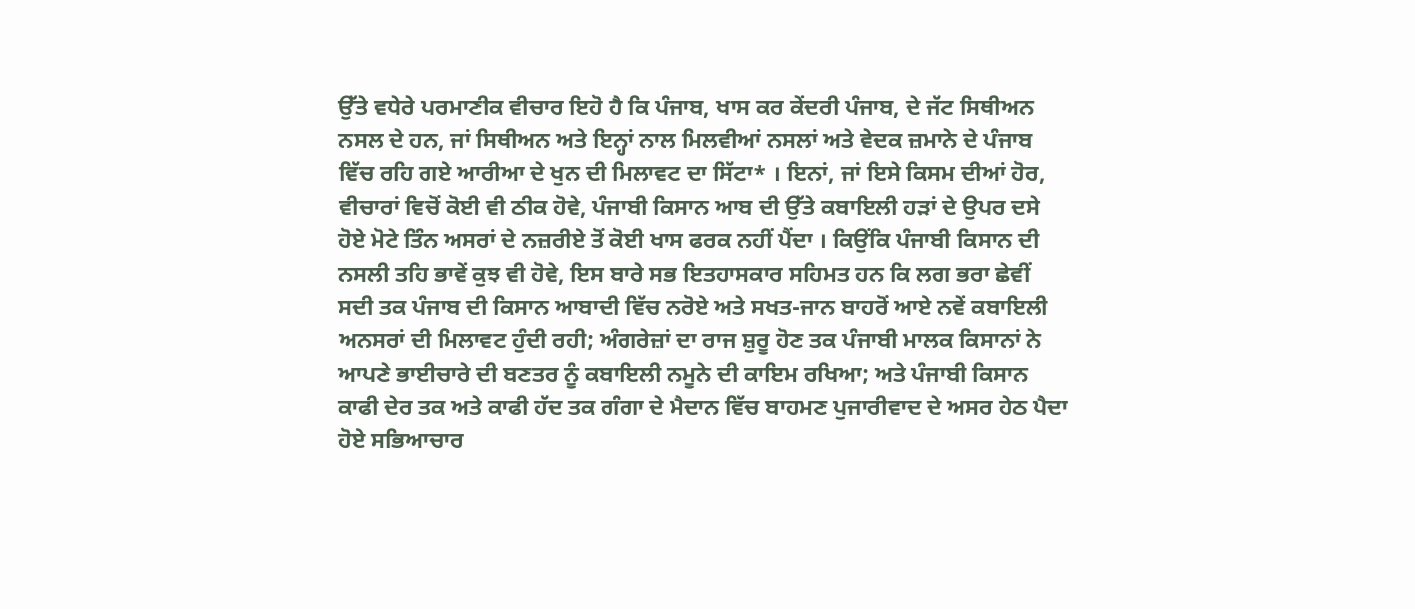ਉੱਤੇ ਵਧੇਰੇ ਪਰਮਾਣੀਕ ਵੀਚਾਰ ਇਹੋ ਹੈ ਕਿ ਪੰਜਾਬ, ਖਾਸ ਕਰ ਕੇਂਦਰੀ ਪੰਜਾਬ, ਦੇ ਜੱਟ ਸਿਥੀਅਨ ਨਸਲ ਦੇ ਹਨ, ਜਾਂ ਸਿਥੀਅਨ ਅਤੇ ਇਨ੍ਹਾਂ ਨਾਲ ਮਿਲਵੀਆਂ ਨਸਲਾਂ ਅਤੇ ਵੇਦਕ ਜ਼ਮਾਨੇ ਦੇ ਪੰਜਾਬ ਵਿੱਚ ਰਹਿ ਗਏ ਆਰੀਆ ਦੇ ਖੁਨ ਦੀ ਮਿਲਾਵਟ ਦਾ ਸਿੱਟਾ* । ਇਨਾਂ, ਜਾਂ ਇਸੇ ਕਿਸਮ ਦੀਆਂ ਹੋਰ, ਵੀਚਾਰਾਂ ਵਿਚੋਂ ਕੋਈ ਵੀ ਠੀਕ ਹੋਵੇ, ਪੰਜਾਬੀ ਕਿਸਾਨ ਆਬ ਦੀ ਉੱਤੇ ਕਬਾਇਲੀ ਹੜਾਂ ਦੇ ਉਪਰ ਦਸੇ ਹੋਏ ਮੋਟੇ ਤਿੰਨ ਅਸਰਾਂ ਦੇ ਨਜ਼ਰੀਏ ਤੋਂ ਕੋਈ ਖਾਸ ਫਰਕ ਨਹੀਂ ਪੈਂਦਾ । ਕਿਉਂਕਿ ਪੰਜਾਬੀ ਕਿਸਾਨ ਦੀ ਨਸਲੀ ਤਹਿ ਭਾਵੇਂ ਕੁਝ ਵੀ ਹੋਵੇ, ਇਸ ਬਾਰੇ ਸਭ ਇਤਹਾਸਕਾਰ ਸਹਿਮਤ ਹਨ ਕਿ ਲਗ ਭਰਾ ਛੇਵੀਂ ਸਦੀ ਤਕ ਪੰਜਾਬ ਦੀ ਕਿਸਾਨ ਆਬਾਦੀ ਵਿੱਚ ਨਰੋਏ ਅਤੇ ਸਖਤ-ਜਾਨ ਬਾਹਰੋਂ ਆਏ ਨਵੇਂ ਕਬਾਇਲੀ ਅਨਸਰਾਂ ਦੀ ਮਿਲਾਵਟ ਹੁੰਦੀ ਰਹੀ; ਅੰਗਰੇਜ਼ਾਂ ਦਾ ਰਾਜ ਸ਼ੁਰੂ ਹੋਣ ਤਕ ਪੰਜਾਬੀ ਮਾਲਕ ਕਿਸਾਨਾਂ ਨੇ ਆਪਣੇ ਭਾਈਚਾਰੇ ਦੀ ਬਣਤਰ ਨੂੰ ਕਬਾਇਲੀ ਨਮੂਨੇ ਦੀ ਕਾਇਮ ਰਖਿਆ; ਅਤੇ ਪੰਜਾਬੀ ਕਿਸਾਨ ਕਾਫੀ ਦੇਰ ਤਕ ਅਤੇ ਕਾਫੀ ਹੱਦ ਤਕ ਗੰਗਾ ਦੇ ਮੈਦਾਨ ਵਿੱਚ ਬਾਹਮਣ ਪੁਜਾਰੀਵਾਦ ਦੇ ਅਸਰ ਹੇਠ ਪੈਦਾ ਹੋਏ ਸਭਿਆਚਾਰ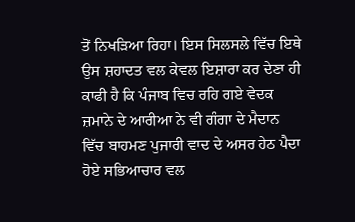ਤੋਂ ਨਿਖੜਿਆ ਰਿਹਾ। ਇਸ ਸਿਲਸਲੇ ਵਿੱਚ ਇਥੇ ਉਸ ਸ਼ਹਾਦਤ ਵਲ ਕੇਵਲ ਇਸ਼ਾਰਾ ਕਰ ਦੇਣਾ ਹੀ ਕਾਫੀ ਹੈ ਕਿ ਪੰਜਾਬ ਵਿਚ ਰਹਿ ਗਏ ਵੇਦਕ ਜ਼ਮਾਨੇ ਦੇ ਆਰੀਆ ਨੇ ਵੀ ਗੰਗਾ ਦੇ ਮੈਦਾਨ ਵਿੱਚ ਬਾਹਮਣ ਪੁਜਾਰੀ ਵਾਦ ਦੇ ਅਸਰ ਹੇਠ ਪੈਦਾ ਹੋਏ ਸਭਿਆਚਾਰ ਵਲ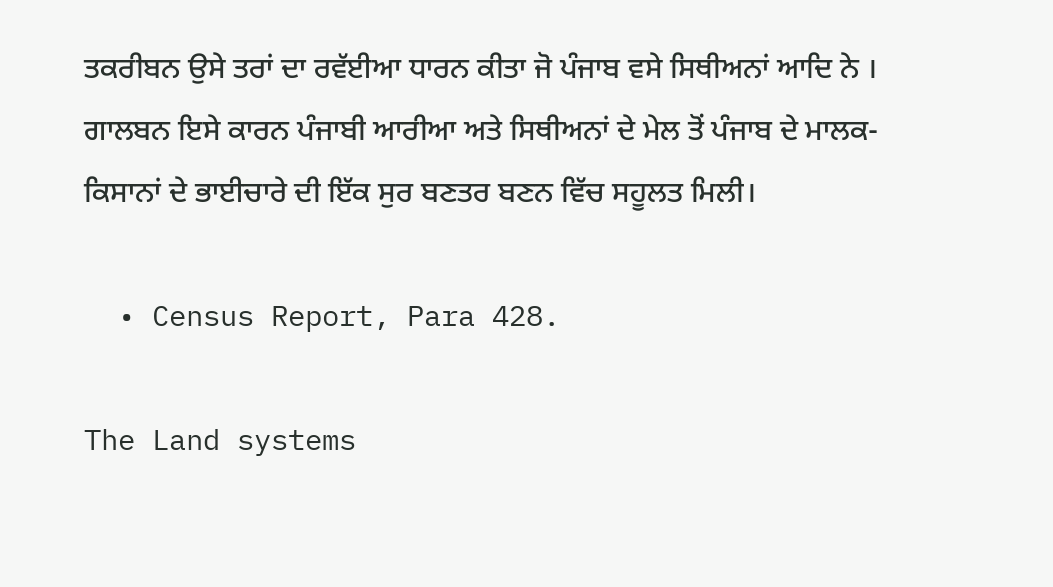ਤਕਰੀਬਨ ਉਸੇ ਤਰਾਂ ਦਾ ਰਵੱਈਆ ਧਾਰਨ ਕੀਤਾ ਜੋ ਪੰਜਾਬ ਵਸੇ ਸਿਥੀਅਨਾਂ ਆਦਿ ਨੇ । ਗਾਲਬਨ ਇਸੇ ਕਾਰਨ ਪੰਜਾਬੀ ਆਰੀਆ ਅਤੇ ਸਿਥੀਅਨਾਂ ਦੇ ਮੇਲ ਤੋਂ ਪੰਜਾਬ ਦੇ ਮਾਲਕ-ਕਿਸਾਨਾਂ ਦੇ ਭਾਈਚਾਰੇ ਦੀ ਇੱਕ ਸੁਰ ਬਣਤਰ ਬਣਨ ਵਿੱਚ ਸਹੂਲਤ ਮਿਲੀ।

  • Census Report, Para 428.

The Land systems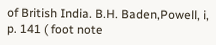of British India. B.H. Baden,Powell, i, p. 141 ( foot note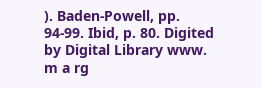). Baden-Powell, pp. 94-99. Ibid, p. 80. Digited by Digital Library www. m a rg